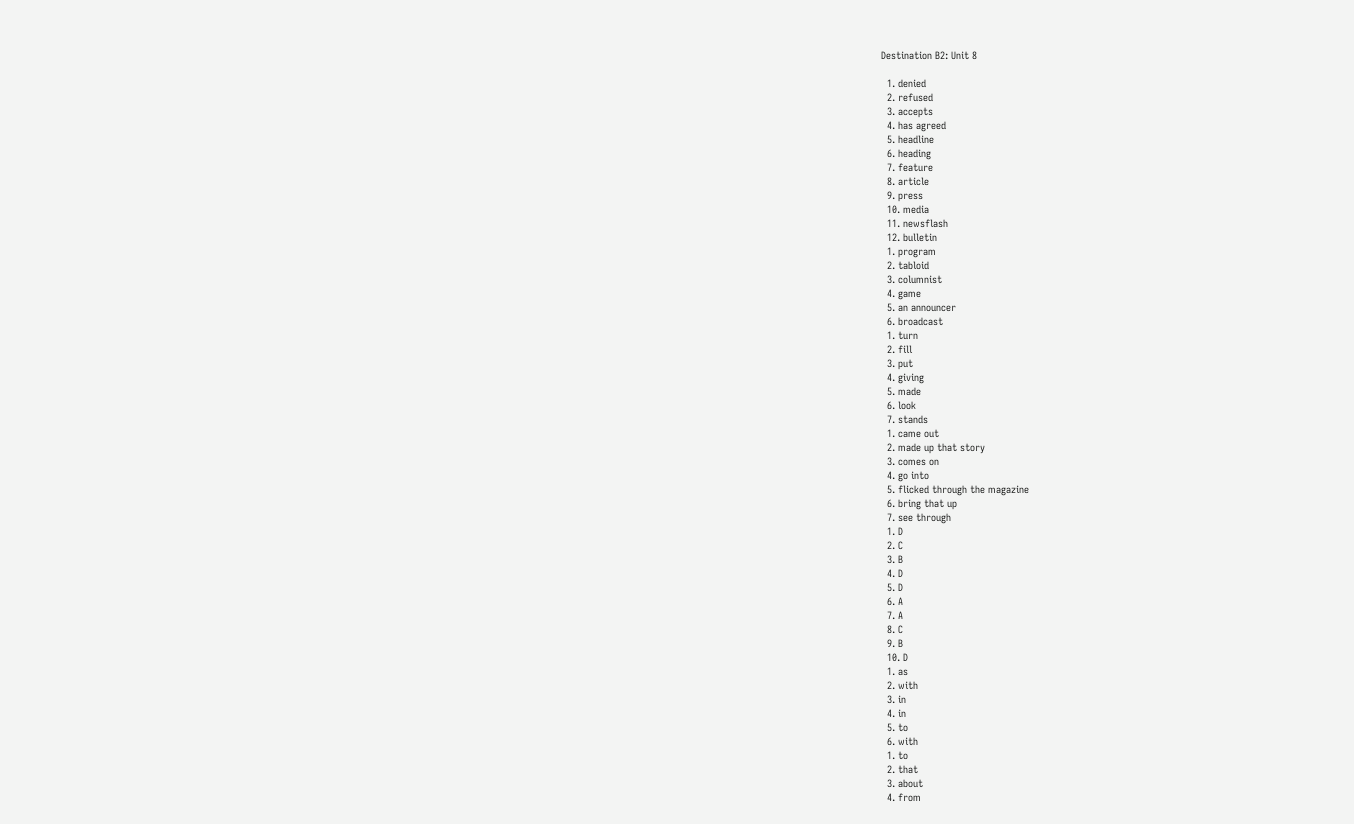Destination B2: Unit 8

  1. denied
  2. refused
  3. accepts
  4. has agreed
  5. headline
  6. heading
  7. feature
  8. article
  9. press
  10. media
  11. newsflash
  12. bulletin
  1. program
  2. tabloid
  3. columnist
  4. game
  5. an announcer
  6. broadcast
  1. turn
  2. fill
  3. put
  4. giving
  5. made
  6. look
  7. stands
  1. came out
  2. made up that story
  3. comes on
  4. go into
  5. flicked through the magazine
  6. bring that up
  7. see through
  1. D
  2. C
  3. B
  4. D
  5. D
  6. A
  7. A
  8. C
  9. B
  10. D
  1. as
  2. with
  3. in
  4. in
  5. to
  6. with
  1. to
  2. that
  3. about
  4. from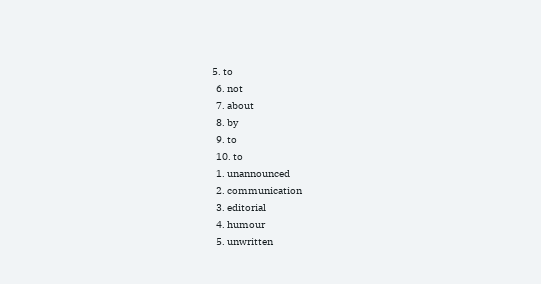5. to
  6. not
  7. about
  8. by
  9. to
  10. to
  1. unannounced
  2. communication
  3. editorial
  4. humour
  5. unwritten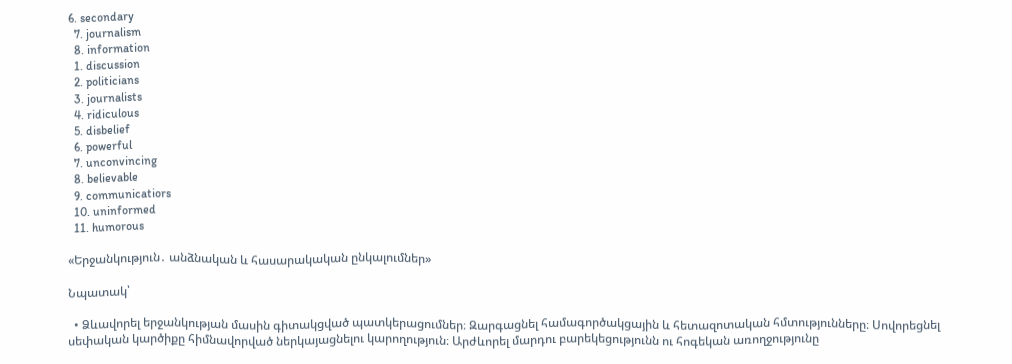6. secondary
  7. journalism
  8. information
  1. discussion
  2. politicians
  3. journalists
  4. ridiculous
  5. disbelief
  6. powerful
  7. unconvincing
  8. believable
  9. communicatiors
  10. uninformed
  11. humorous

«Երջանկություն․ անձնական և հասարակական ընկալումներ»

Նպատակ՝

  • Ձևավորել երջանկության մասին գիտակցված պատկերացումներ։ Զարգացնել համագործակցային և հետազոտական հմտությունները։ Սովորեցնել սեփական կարծիքը հիմնավորված ներկայացնելու կարողություն։ Արժևորել մարդու բարեկեցությունն ու հոգեկան առողջությունը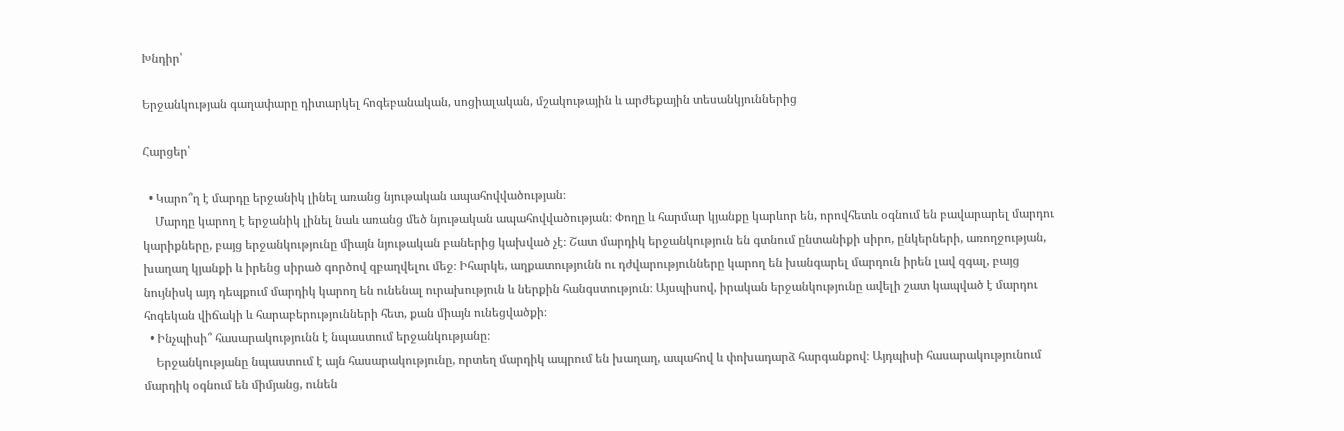Խնդիր՝

Երջանկության գաղափարը դիտարկել հոգեբանական, սոցիալական, մշակութային և արժեքային տեսանկյուններից

Հարցեր՝

  • Կարո՞ղ է մարդը երջանիկ լինել առանց նյութական ապահովվածության։
    Մարդը կարող է երջանիկ լինել նաև առանց մեծ նյութական ապահովվածության։ Փողը և հարմար կյանքը կարևոր են, որովհետև օգնում են բավարարել մարդու կարիքները, բայց երջանկությունը միայն նյութական բաներից կախված չէ։ Շատ մարդիկ երջանկություն են գտնում ընտանիքի սիրո, ընկերների, առողջության, խաղաղ կյանքի և իրենց սիրած գործով զբաղվելու մեջ։ Իհարկե, աղքատությունն ու դժվարությունները կարող են խանգարել մարդուն իրեն լավ զգալ, բայց նույնիսկ այդ դեպքում մարդիկ կարող են ունենալ ուրախություն և ներքին հանգստություն։ Այսպիսով, իրական երջանկությունը ավելի շատ կապված է մարդու հոգեկան վիճակի և հարաբերությունների հետ, քան միայն ունեցվածքի։
  • Ինչպիսի՞ հասարակությունն է նպաստում երջանկությանը։
    Երջանկությանը նպաստում է այն հասարակությունը, որտեղ մարդիկ ապրում են խաղաղ, ապահով և փոխադարձ հարգանքով։ Այդպիսի հասարակությունում մարդիկ օգնում են միմյանց, ունեն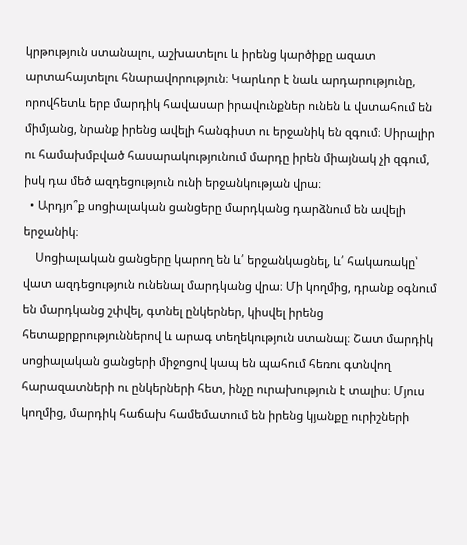կրթություն ստանալու, աշխատելու և իրենց կարծիքը ազատ արտահայտելու հնարավորություն։ Կարևոր է նաև արդարությունը, որովհետև երբ մարդիկ հավասար իրավունքներ ունեն և վստահում են միմյանց, նրանք իրենց ավելի հանգիստ ու երջանիկ են զգում։ Սիրալիր ու համախմբված հասարակությունում մարդը իրեն միայնակ չի զգում, իսկ դա մեծ ազդեցություն ունի երջանկության վրա։
  • Արդյո՞ք սոցիալական ցանցերը մարդկանց դարձնում են ավելի երջանիկ։
    Սոցիալական ցանցերը կարող են և՛ երջանկացնել, և՛ հակառակը՝ վատ ազդեցություն ունենալ մարդկանց վրա։ Մի կողմից, դրանք օգնում են մարդկանց շփվել, գտնել ընկերներ, կիսվել իրենց հետաքրքրություններով և արագ տեղեկություն ստանալ։ Շատ մարդիկ սոցիալական ցանցերի միջոցով կապ են պահում հեռու գտնվող հարազատների ու ընկերների հետ, ինչը ուրախություն է տալիս։ Մյուս կողմից, մարդիկ հաճախ համեմատում են իրենց կյանքը ուրիշների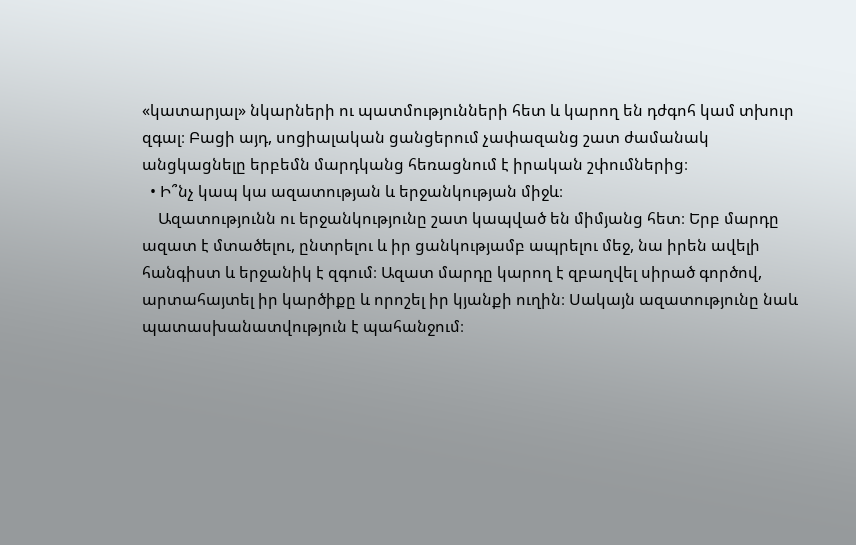«կատարյալ» նկարների ու պատմությունների հետ և կարող են դժգոհ կամ տխուր զգալ։ Բացի այդ, սոցիալական ցանցերում չափազանց շատ ժամանակ անցկացնելը երբեմն մարդկանց հեռացնում է իրական շփումներից։
  • Ի՞նչ կապ կա ազատության և երջանկության միջև։
    Ազատությունն ու երջանկությունը շատ կապված են միմյանց հետ։ Երբ մարդը ազատ է մտածելու, ընտրելու և իր ցանկությամբ ապրելու մեջ, նա իրեն ավելի հանգիստ և երջանիկ է զգում։ Ազատ մարդը կարող է զբաղվել սիրած գործով, արտահայտել իր կարծիքը և որոշել իր կյանքի ուղին։ Սակայն ազատությունը նաև պատասխանատվություն է պահանջում։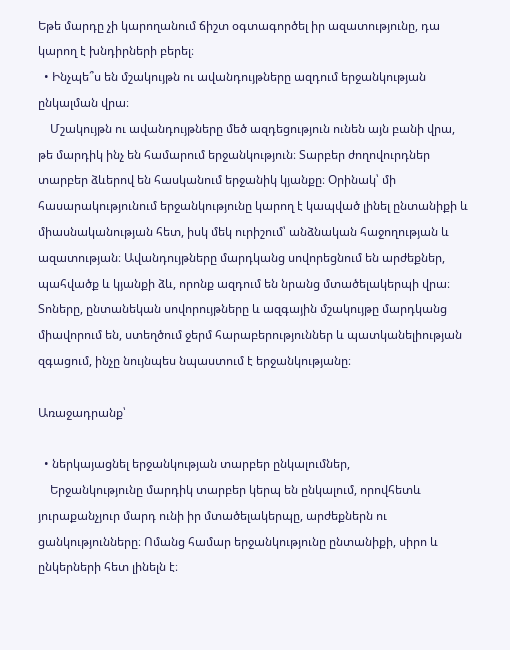Եթե մարդը չի կարողանում ճիշտ օգտագործել իր ազատությունը, դա կարող է խնդիրների բերել։
  • Ինչպե՞ս են մշակույթն ու ավանդույթները ազդում երջանկության ընկալման վրա։
    Մշակույթն ու ավանդույթները մեծ ազդեցություն ունեն այն բանի վրա, թե մարդիկ ինչ են համարում երջանկություն։ Տարբեր ժողովուրդներ տարբեր ձևերով են հասկանում երջանիկ կյանքը։ Օրինակ՝ մի հասարակությունում երջանկությունը կարող է կապված լինել ընտանիքի և միասնականության հետ, իսկ մեկ ուրիշում՝ անձնական հաջողության և ազատության։ Ավանդույթները մարդկանց սովորեցնում են արժեքներ, պահվածք և կյանքի ձև, որոնք ազդում են նրանց մտածելակերպի վրա։ Տոները, ընտանեկան սովորույթները և ազգային մշակույթը մարդկանց միավորում են, ստեղծում ջերմ հարաբերություններ և պատկանելիության զգացում, ինչը նույնպես նպաստում է երջանկությանը։

Առաջադրանք՝

  • ներկայացնել երջանկության տարբեր ընկալումներ,
    Երջանկությունը մարդիկ տարբեր կերպ են ընկալում, որովհետև յուրաքանչյուր մարդ ունի իր մտածելակերպը, արժեքներն ու ցանկությունները։ Ոմանց համար երջանկությունը ընտանիքի, սիրո և ընկերների հետ լինելն է։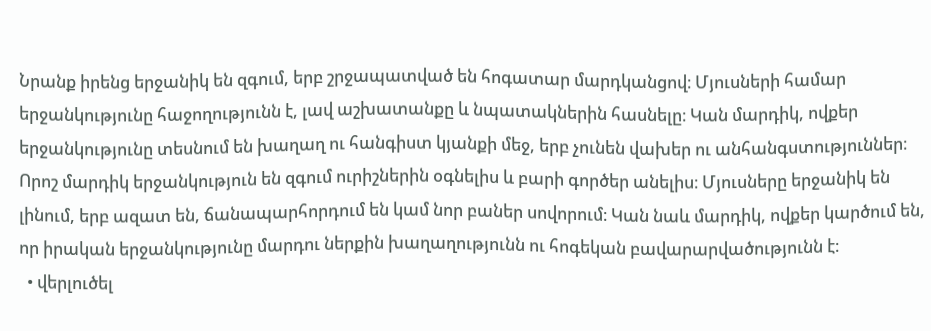Նրանք իրենց երջանիկ են զգում, երբ շրջապատված են հոգատար մարդկանցով։ Մյուսների համար երջանկությունը հաջողությունն է, լավ աշխատանքը և նպատակներին հասնելը։ Կան մարդիկ, ովքեր երջանկությունը տեսնում են խաղաղ ու հանգիստ կյանքի մեջ, երբ չունեն վախեր ու անհանգստություններ։ Որոշ մարդիկ երջանկություն են զգում ուրիշներին օգնելիս և բարի գործեր անելիս։ Մյուսները երջանիկ են լինում, երբ ազատ են, ճանապարհորդում են կամ նոր բաներ սովորում։ Կան նաև մարդիկ, ովքեր կարծում են, որ իրական երջանկությունը մարդու ներքին խաղաղությունն ու հոգեկան բավարարվածությունն է։
  • վերլուծել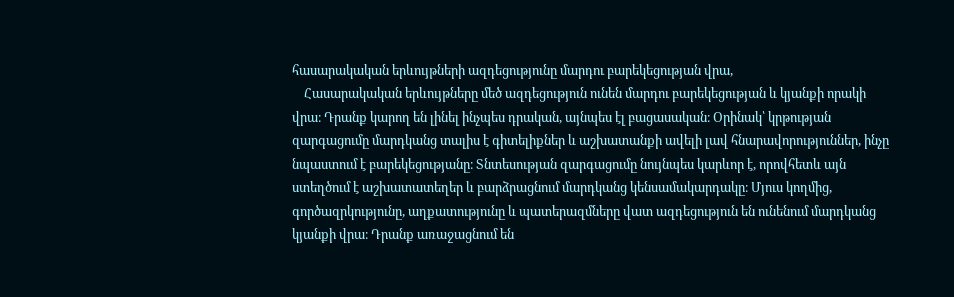հասարակական երևույթների ազդեցությունը մարդու բարեկեցության վրա,
    Հասարակական երևույթները մեծ ազդեցություն ունեն մարդու բարեկեցության և կյանքի որակի վրա։ Դրանք կարող են լինել ինչպես դրական, այնպես էլ բացասական։ Օրինակ՝ կրթության զարգացումը մարդկանց տալիս է գիտելիքներ և աշխատանքի ավելի լավ հնարավորություններ, ինչը նպաստում է բարեկեցությանը։ Տնտեսության զարգացումը նույնպես կարևոր է, որովհետև այն ստեղծում է աշխատատեղեր և բարձրացնում մարդկանց կենսամակարդակը։ Մյուս կողմից, գործազրկությունը, աղքատությունը և պատերազմները վատ ազդեցություն են ունենում մարդկանց կյանքի վրա։ Դրանք առաջացնում են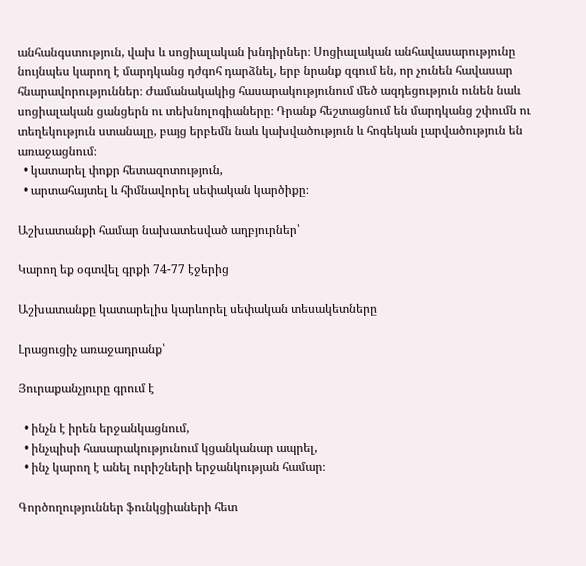անհանգստություն, վախ և սոցիալական խնդիրներ։ Սոցիալական անհավասարությունը նույնպես կարող է մարդկանց դժգոհ դարձնել, երբ նրանք զգում են, որ չունեն հավասար հնարավորություններ։ Ժամանակակից հասարակությունում մեծ ազդեցություն ունեն նաև սոցիալական ցանցերն ու տեխնոլոգիաները։ Դրանք հեշտացնում են մարդկանց շփումն ու տեղեկություն ստանալը, բայց երբեմն նաև կախվածություն և հոգեկան լարվածություն են առաջացնում։
  • կատարել փոքր հետազոտություն,
  • արտահայտել և հիմնավորել սեփական կարծիքը։

Աշխատանքի համար նախատեսված աղբյուրներ՝

Կարող եք օգտվել գրքի 74-77 էջերից

Աշխատանքը կատարելիս կարևորել սեփական տեսակետները

Լրացուցիչ առաջադրանք՝

Յուրաքանչյուրը գրում է

  • ինչն է իրեն երջանկացնում,
  • ինչպիսի հասարակությունում կցանկանար ապրել,
  • ինչ կարող է անել ուրիշների երջանկության համար։

Գործողություններ ֆունկցիաների հետ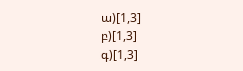ա)[1,3]
բ)[1,3]
գ)[1,3]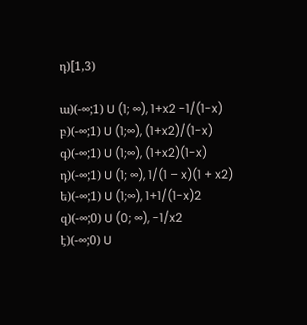դ)[1,3)

ա)(-∞;1) U (1; ∞), 1+x2 -1/(1-x)
բ)(-∞;1) U (1;∞), (1+x2)/(1-x)
գ)(-∞;1) U (1;∞), (1+x2)(1-x)
դ)(-∞;1) U (1; ∞), 1/(1 – x)(1 + x2)
ե)(-∞;1) U (1;∞), 1+1/(1-x)2
զ)(-∞;0) U (0; ∞), -1/x2
է)(-∞;0) U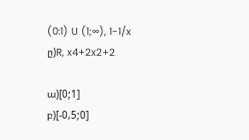(0:1) U (1;∞), 1-1/x
ը)R, x4+2x2+2

ա)[0;1]
բ)[-0,5;0]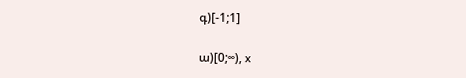գ)[-1;1]

ա)[0;∞), x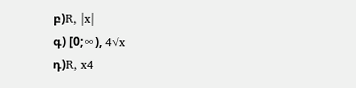բ)R, |x|
գ) [0;∞), 4√x
դ)R, x4